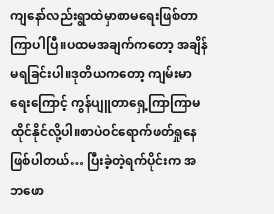ကျနော်လည်းရွာထဲမှာစာမရေးဖြစ်တာကြာပါပြီ။ပထမအချက်ကတော့ အချိန်မရခြင်းပါ။ဒုတိယကတော့ ကျမ်းမာရေးကြောင့် ကွန်ပျူတာရှေ့ကြာကြာမထိုင်နိုင်လို့ပါ။စာပဲဝင်ရောက်ဖတ်ရှုနေဖြစ်ပါတယ်… ပြီးခဲ့တဲ့ရက်ပိုင်းက အဘဖော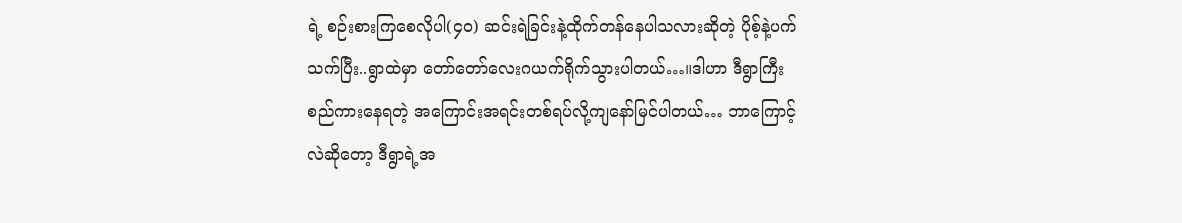ရဲ့ စဉ်းစားကြစေလိုပါ(၄၀) ဆင်းရဲခြင်းနဲ့ထိုက်တန်နေပါသလားဆိုတဲ့ ပိုစ့်နဲ့ပက်သက်ပြီး..ရွာထဲမှာ တော်တော်လေးဂယက်ရိုက်သွားပါတယ်…။ဒါဟာ ဒီရွာကြီး စည်ကားနေရတဲ့ အကြောင်းအရင်းတစ်ရပ်လို့ကျနော်မြင်ပါတယ်… ဘာကြောင့်လဲဆိုတော့ ဒီရွာရဲ့အ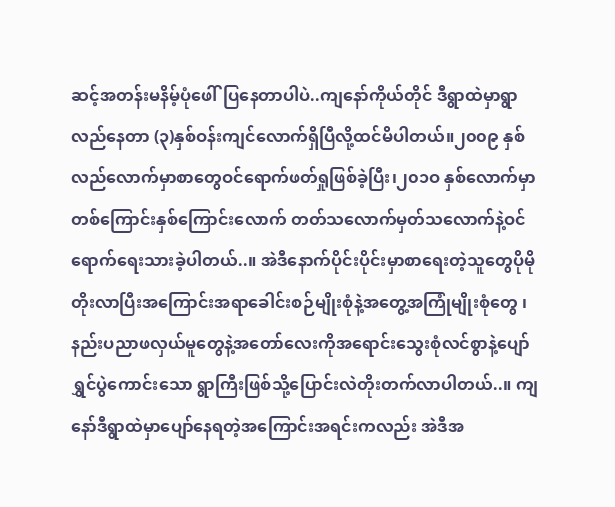ဆင့်အတန်းမနိမ့်ပုံဖေါ်ပြနေတာပါပဲ..ကျနော်ကိုယ်တိုင် ဒီရွာထဲမှာရွာလည်နေတာ (၃)နှစ်ဝန်းကျင်လောက်ရှိပြီလို့ထင်မိပါတယ်။၂၀၀၉ နှစ်လည်လောက်မှာစာတွေဝင်ရောက်ဖတ်ရှုဖြစ်ခဲ့ပြီး၊၂၀၁ဝ နှစ်လောက်မှာတစ်ကြောင်းနှစ်ကြောင်းလောက် တတ်သလောက်မှတ်သလောက်နဲ့ဝင်ရောက်ရေးသားခဲ့ပါတယ်..။ အဲဒီနောက်ပိုင်းပိုင်းမှာစာရေးတဲ့သူတွေပိုမိုတိုးလာပြီးအကြောင်းအရာခေါင်းစဉ်မျိုးစုံနဲ့အတွေ့အကြုံမျိုးစုံတွေ ၊နည်းပညာဖလှယ်မူတွေနဲ့အတော်လေးကိုအရောင်းသွေးစုံလင်စွာနဲ့ပျော်ရွှင်ပွဲကောင်းသော ရွာကြီးဖြစ်သို့ပြောင်းလဲတိုးတက်လာပါတယ်..။ ကျနော်ဒီရွာထဲမှာပျော်နေရတဲ့အကြောင်းအရင်းကလည်း အဲဒီအ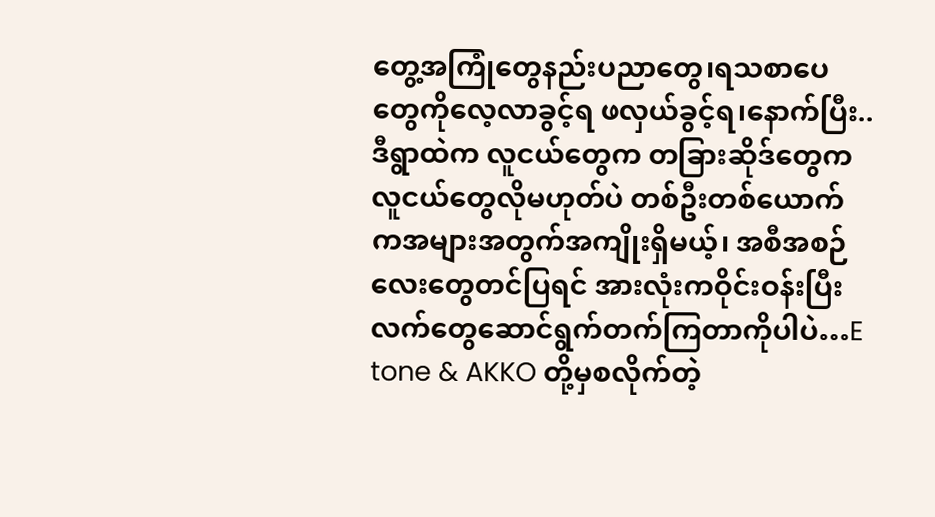တွေ့အကြုံတွေနည်းပညာတွေ၊ရသစာပေတွေကိုလေ့လာခွင့်ရ ဖလှယ်ခွင့်ရ၊နောက်ပြီး..ဒီရွာထဲက လူငယ်တွေက တခြားဆိုဒ်တွေကလူငယ်တွေလိုမဟုတ်ပဲ တစ်ဦးတစ်ယောက်ကအများအတွက်အကျိုးရှိမယ့်၊ အစီအစဉ်လေးတွေတင်ပြရင် အားလုံးကဝိုင်းဝန်းပြီး လက်တွေဆောင်ရွက်တက်ကြတာကိုပါပဲ…E tone & AKKO တို့မှစလိုက်တဲ့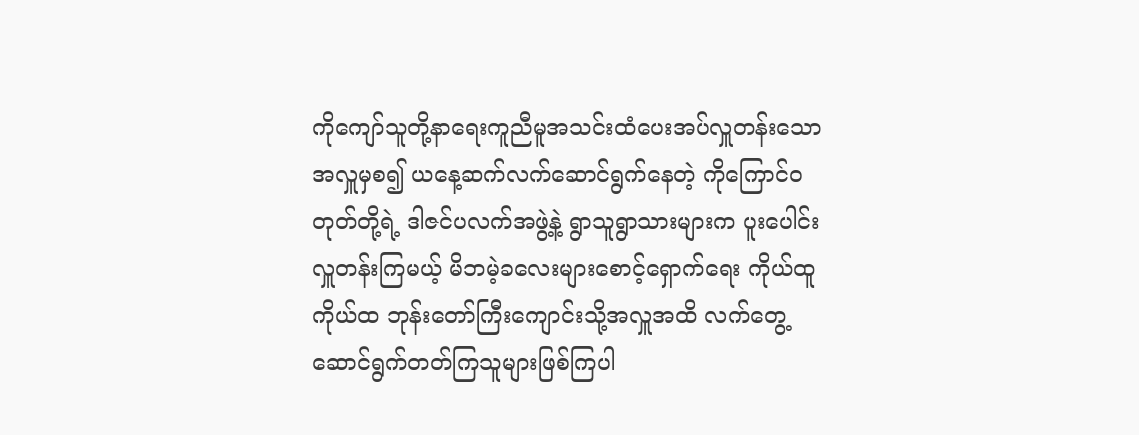ကိုကျော်သူတို့နာရေးကူညီမူအသင်းထံပေးအပ်လှူတန်းသော အလှူမှစ၍ ယနေ့ဆက်လက်ဆောင်ရွက်နေတဲ့ ကိုကြောင်ဝတုတ်တို့ရဲ့ ဒါဇင်ပလက်အဖွဲ့နဲ့ ရွာသူရွာသားများက ပူးပေါင်းလှူတန်းကြမယ့် မိဘမဲ့ခလေးများစောင့်ရှောက်ရေး ကိုယ်ထူကိုယ်ထ ဘုန်းတော်ကြီးကျောင်းသို့အလှူအထိ လက်တွေ့ဆောင်ရွက်တတ်ကြသူများဖြစ်ကြပါ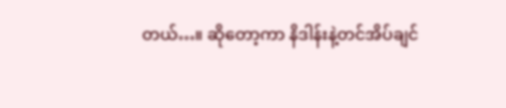တယ်…။ ဆိုတော့ကာ နိဒါန်းနဲ့တင်အိပ်ချင်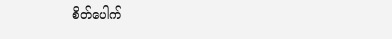စိတ်ပေါက်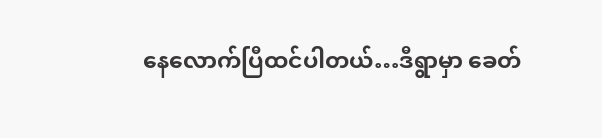နေလောက်ပြီထင်ပါတယ်…ဒီရွာမှာ ခေတ်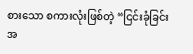စားသော စကားလုံးဖြစ်တဲ့ “ငြင်းခုံခြင်းအ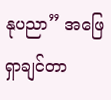နုပညာ” အဖြေရှာချင်တာ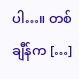ပါ…။ တစ်ချီန်က […]